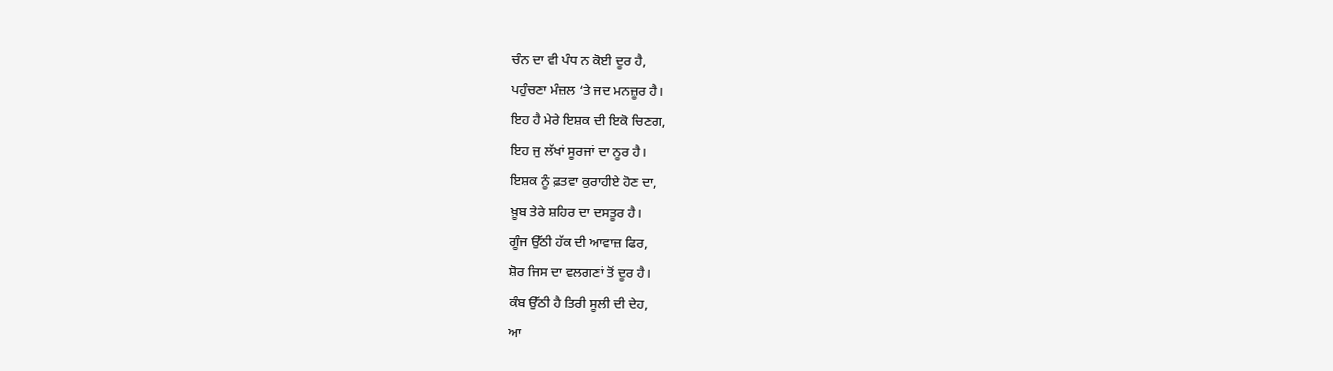ਚੰਨ ਦਾ ਵੀ ਪੰਧ ਨ ਕੋਈ ਦੂਰ ਹੈ,
ਪਹੁੰਚਣਾ ਮੰਜ਼ਲ ‘ਤੇ ਜਦ ਮਨਜ਼ੂਰ ਹੈ।
ਇਹ ਹੈ ਮੇਰੇ ਇਸ਼ਕ ਦੀ ਇਕੋ ਚਿਣਗ,
ਇਹ ਜੁ ਲੱਖਾਂ ਸੂਰਜਾਂ ਦਾ ਨੂਰ ਹੈ।
ਇਸ਼ਕ ਨੂੰ ਫ਼ਤਵਾ ਕੁਰਾਹੀਏ ਹੋਣ ਦਾ,
ਖ਼ੂਬ ਤੇਰੇ ਸ਼ਹਿਰ ਦਾ ਦਸਤੂਰ ਹੈ।
ਗੂੰਜ ਉੱਠੀ ਹੱਕ ਦੀ ਆਵਾਜ਼ ਫਿਰ,
ਸ਼ੋਰ ਜਿਸ ਦਾ ਵਲਗਣਾਂ ਤੋਂ ਦੂਰ ਹੈ।
ਕੰਬ ਉੱਠੀ ਹੈ ਤਿਰੀ ਸੂਲੀ ਦੀ ਦੇਹ,
ਆ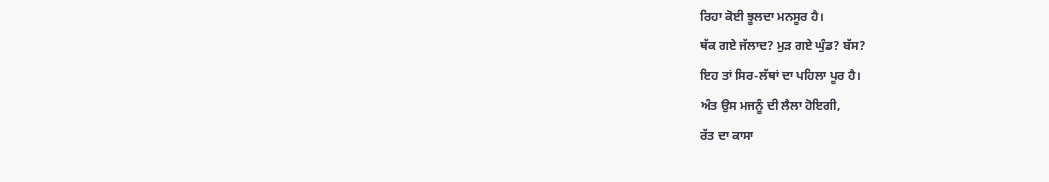ਰਿਹਾ ਕੋਈ ਝੂਲਦਾ ਮਨਸੂਰ ਹੈ।
ਥੱਕ ਗਏ ਜੱਲਾਦ? ਮੁੜ ਗਏ ਘੁੰਡ? ਬੱਸ?
ਇਹ ਤਾਂ ਸਿਰ-ਲੱਥਾਂ ਦਾ ਪਹਿਲਾ ਪੂਰ ਹੈ।
ਅੰਤ ਉਸ ਮਜਨੂੰ ਦੀ ਲੈਲਾ ਹੋਇਗੀ,
ਰੱਤ ਦਾ ਕਾਸਾ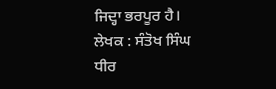ਜਿਦ੍ਹਾ ਭਰਪੂਰ ਹੈ।
ਲੇਖਕ : ਸੰਤੋਖ ਸਿੰਘ ਧੀਰ